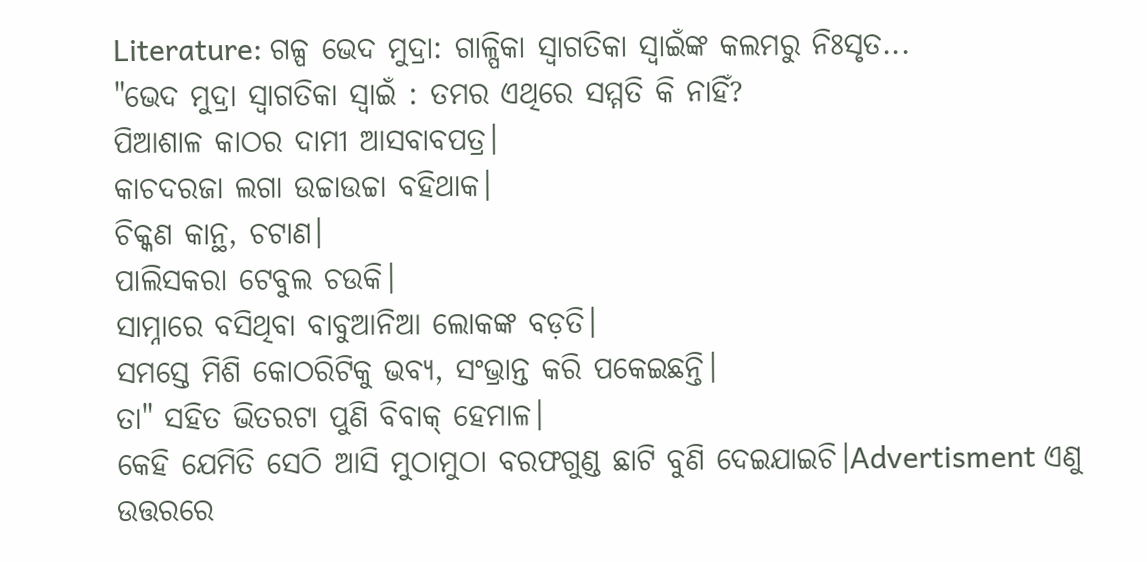Literature: ଗଳ୍ପ ଭେଦ ମୁଦ୍ରା: ଗାଳ୍ପିକା ସ୍ବାଗତିକା ସ୍ବାଇଁଙ୍କ କଲମରୁ ନିଃସୃତ...
"ଭେଦ ମୁଦ୍ରା ସ୍ବାଗତିକା ସ୍ବାଇଁ : ତମର ଏଥିରେ ସମ୍ମତି କି ନାହିଁ?
ପିଆଶାଳ କାଠର ଦାମୀ ଆସବାବପତ୍ର।
କାଚଦରଜା ଲଗା ଉଚ୍ଚାଉଚ୍ଚା ବହିଥାକ।
ଚିକ୍କଣ କାନ୍ଥ, ଚଟାଣ।
ପାଲିସକରା ଟେବୁଲ ଚଉକି।
ସାମ୍ନାରେ ବସିଥିବା ବାବୁଆନିଆ ଲୋକଙ୍କ ବଡ଼ତି।
ସମସ୍ତେ ମିଶି କୋଠରିଟିକୁ ଭବ୍ୟ, ସଂଭ୍ରାନ୍ତ କରି ପକେଇଛନ୍ତି।
ତା" ସହିତ ଭିତରଟା ପୁଣି ବିବାକ୍ ହେମାଳ।
କେହି ଯେମିତି ସେଠି ଆସି ମୁଠାମୁଠା ବରଫଗୁଣ୍ଡ ଛାଟି ବୁଣି ଦେଇଯାଇଚି।Advertisment ଏଣୁ ଉତ୍ତରରେ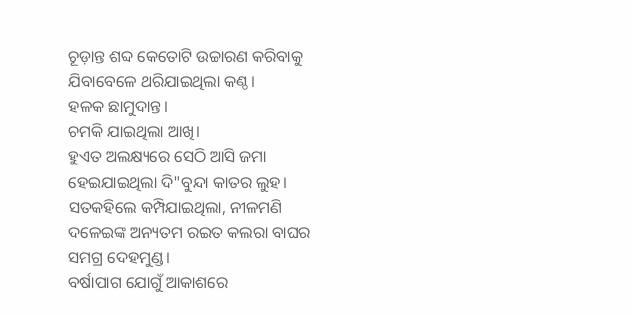ଚୂଡ଼ାନ୍ତ ଶବ୍ଦ କେତୋଟି ଉଚ୍ଚାରଣ କରିବାକୁ ଯିବାବେଳେ ଥରିଯାଇଥିଲା କଣ୍ଠ।
ହଳକ ଛାମୁଦାନ୍ତ।
ଚମକି ଯାଇଥିଲା ଆଖି।
ହୁଏତ ଅଲକ୍ଷ୍ୟରେ ସେଠି ଆସି ଜମା ହେଇଯାଇଥିଲା ଦି"ବୁନ୍ଦା କାତର ଲୁହ।
ସତକହିଲେ କମ୍ପିଯାଇଥିଲା, ନୀଳମଣି ଦଳେଇଙ୍କ ଅନ୍ୟତମ ରଇତ କଲରା ବାଘର ସମଗ୍ର ଦେହମୁଣ୍ଡ।
ବର୍ଷାପାଗ ଯୋଗୁଁ ଆକାଶରେ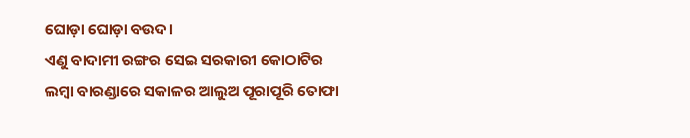ଘୋଡ଼ା ଘୋଡ଼ା ବଉଦ।
ଏଣୁ ବାଦାମୀ ରଙ୍ଗର ସେଇ ସରକାରୀ କୋଠାଟିର ଲମ୍ବା ବାରଣ୍ଡାରେ ସକାଳର ଆଲୁଅ ପୂରାପୂରି ତୋଫା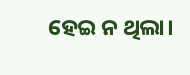ହେଇ ନ ଥିଲା।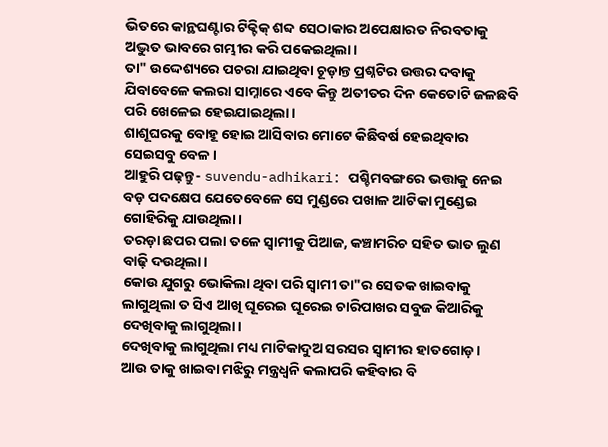ଭିତରେ କାନ୍ଥଘଣ୍ଟାର ଟିକ୍ଟିକ୍ ଶବ୍ଦ ସେଠାକାର ଅପେକ୍ଷାରତ ନିରବତାକୁ ଅଦ୍ଭୁତ ଭାବରେ ଗମ୍ଭୀର କରି ପକେଇଥିଲା।
ତା" ଉଦ୍ଦେଶ୍ୟରେ ପଚରା ଯାଇଥିବା ଚୂଡ଼ାନ୍ତ ପ୍ରଶ୍ନଟିର ଉତ୍ତର ଦବାକୁ ଯିବାବେଳେ କଲରା ସାମ୍ନାରେ ଏବେ କିନ୍ତୁ ଅତୀତର ଦିନ କେତୋଟି ଜଳଛବି ପରି ଖେଳେଇ ହେଇଯାଇଥିଲା।
ଶାଶୂଘରକୁ ବୋହୂ ହୋଇ ଆସିବାର ମୋଟେ କିଛିବର୍ଷ ହେଇଥିବାର ସେଇସବୁ ବେଳ।
ଆହୁରି ପଢ଼ନ୍ତୁ- suvendu-adhikari: ପଶ୍ଚିମବଙ୍ଗରେ ଭତ୍ତାକୁ ନେଇ ବଡ଼ ପଦକ୍ଷେପ ଯେତେବେଳେ ସେ ମୁଣ୍ଡରେ ପଖାଳ ଆଟିକା ମୁଣ୍ଡେଇ ଗୋହିରିକୁ ଯାଉଥିଲା।
ତରଡ଼ା ଛପର ପଲା ତଳେ ସ୍ବାମୀକୁ ପିଆଜ, କଞ୍ଚାମରିଚ ସହିତ ଭାତ ଲୁଣ ବାଢ଼ି ଦଉଥିଲା।
କୋଉ ଯୁଗରୁ ଭୋକିଲା ଥିବା ପରି ସ୍ବାମୀ ତା"ର ସେତକ ଖାଇବାକୁ ଲାଗୁଥିଲା ତ ସିଏ ଆଖି ଘୂରେଇ ଘୂରେଇ ଚାରିପାଖର ସବୁଜ କିଆରିକୁ ଦେଖିବାକୁ ଲାଗୁଥିଲା।
ଦେଖିବାକୁ ଲାଗୁଥିଲା ମଧ୍ୟ ମାଟିକାଦୁଅ ସରସର ସ୍ବାମୀର ହାତଗୋଡ଼।
ଆଉ ତାକୁ ଖାଇବା ମଝିରୁ ମନ୍ତ୍ରଧ୍ବନି କଲାପରି କହିବାର ବି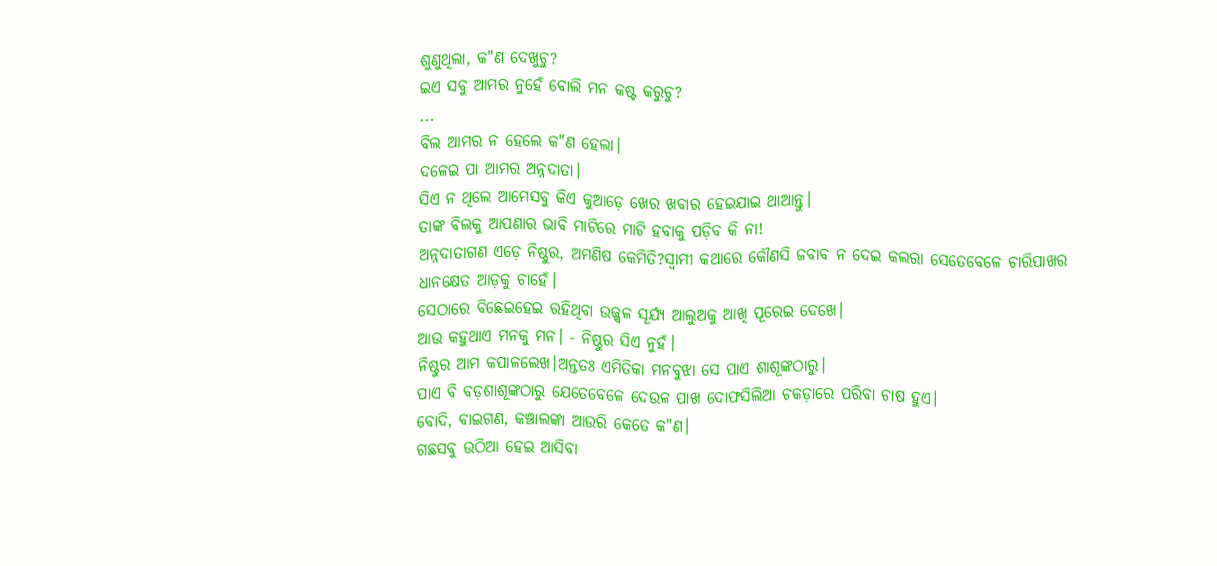ଶୁଣୁଥିଲା, କ"ଣ ଦେଖୁଚୁ?
ଇଏ ସବୁ ଆମର ନୁହେଁ ବୋଲି ମନ କଷ୍ଟ କରୁଚୁ?
...
ବିଲ ଆମର ନ ହେଲେ କ"ଣ ହେଲା।
ଦଳେଇ ପା ଆମର ଅନ୍ନଦାତା।
ସିଏ ନ ଥିଲେ ଆମେସବୁ କିଏ କୁଆଡ଼େ ଖେର ଖବାର ହେଇଯାଇ ଥାଆନ୍ତୁ।
ତାଙ୍କ ବିଲକୁ ଆପଣାର ଭାବି ମାଟିରେ ମାଟି ହବାକୁ ପଡ଼ିବ କି ନା!
ଅନ୍ନଦାତାଗଣ ଏଡ଼େ ନିଷ୍ଠୁର, ଅମଣିଷ କେମିତି?ସ୍ବାମୀ କଥାରେ କୌଣସି ଜବାବ ନ ଦେଇ କଲରା ସେତେବେଳେ ଚାରିପାଖର ଧାନକ୍ଷେତ ଆଡ଼କୁ ଚାହେଁ।
ସେଠାରେ ବିଛେଇହେଇ ରହିଥିବା ଉଜ୍ଜ୍ବଳ ସୂର୍ଯ୍ୟ ଆଲୁଅକୁ ଆଖି ପୂରେଇ ଦେଖେ।
ଆଉ କହୁଥାଏ ମନକୁ ମନ। - ନିଷ୍ଠୁର ସିଏ ନୁହଁ।
ନିଷ୍ଠୁର ଆମ କପାଳଲେଖ।ଅନ୍ତତଃ ଏମିତିକା ମନବୁଝା ସେ ପାଏ ଶାଶୂଙ୍କଠାରୁ।
ପାଏ ବି ବଡ଼ଶାଶୂଙ୍କଠାରୁ ଯେତେବେଳେ ଦେଉଳ ପାଖ ଦୋଫସିଲିଆ ଚକଡ଼ାରେ ପରିବା ଚାଷ ହୁଏ।
ବୋଦି, ବାଇଗଣ, କଞ୍ଚାଲଙ୍କା ଆଉରି କେତେ କ"ଣ।
ଗଛସବୁ ଉଠିଆ ହେଇ ଆସିବା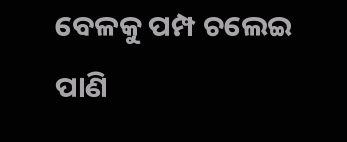ବେଳକୁ ପମ୍ପ ଚଲେଇ ପାଣି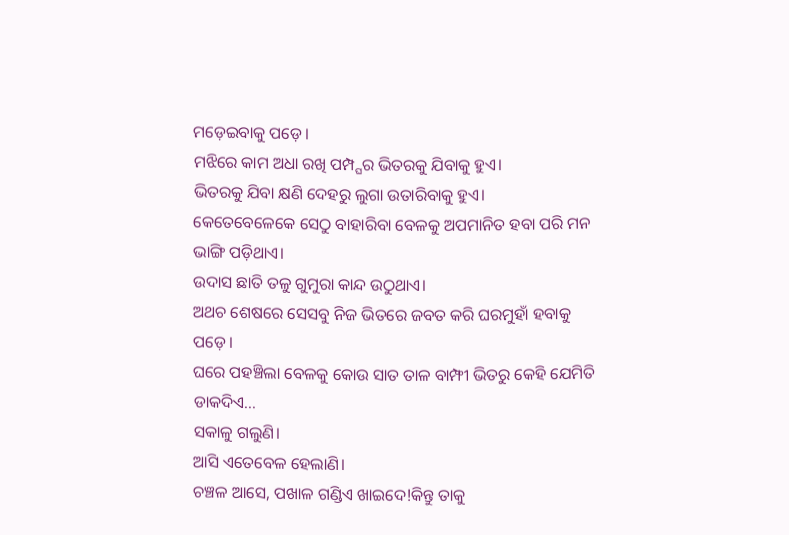ମଡ଼େଇବାକୁ ପଡ଼େ।
ମଝିରେ କାମ ଅଧା ରଖି ପମ୍ପ୍ଘର ଭିତରକୁ ଯିବାକୁ ହୁଏ।
ଭିତରକୁ ଯିବା କ୍ଷଣି ଦେହରୁ ଲୁଗା ଉତାରିବାକୁ ହୁଏ।
କେତେବେଳେକେ ସେଠୁ ବାହାରିବା ବେଳକୁ ଅପମାନିତ ହବା ପରି ମନ ଭାଙ୍ଗି ପଡ଼ିଥାଏ।
ଉଦାସ ଛାତି ତଳୁ ଗୁମୁରା କାନ୍ଦ ଉଠୁଥାଏ।
ଅଥଚ ଶେଷରେ ସେସବୁ ନିଜ ଭିତରେ ଜବତ କରି ଘରମୁହାଁ ହବାକୁ ପଡ଼େ।
ଘରେ ପହଞ୍ଚିଲା ବେଳକୁ କୋଉ ସାତ ତାଳ ବାମ୍ଫୀ ଭିତରୁ କେହି ଯେମିତି ଡାକଦିଏ...
ସକାଳୁ ଗଲୁଣି।
ଆସି ଏତେବେଳ ହେଲାଣି।
ଚଞ୍ଚଳ ଆସେ, ପଖାଳ ଗଣ୍ଡିଏ ଖାଇଦେ!କିନ୍ତୁ ତାକୁ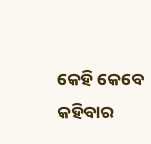କେହି କେବେ କହିବାର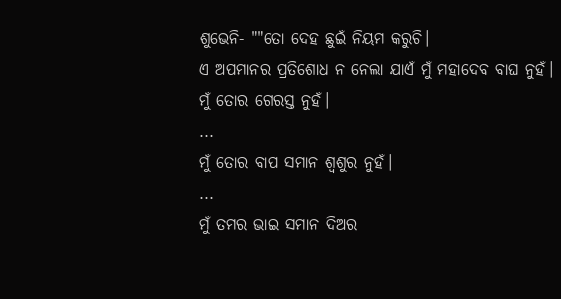ଶୁଭେନି- ""ତୋ ଦେହ ଛୁଇଁ ନିୟମ କରୁଚି।
ଏ ଅପମାନର ପ୍ରତିଶୋଧ ନ ନେଲା ଯାଏଁ ମୁଁ ମହାଦେବ ବାଘ ନୁହଁ।
ମୁଁ ତୋର ଗେରସ୍ତ ନୁହଁ।
...
ମୁଁ ତୋର ବାପ ସମାନ ଶ୍ବଶୁର ନୁହଁ।
...
ମୁଁ ତମର ଭାଇ ସମାନ ଦିଅର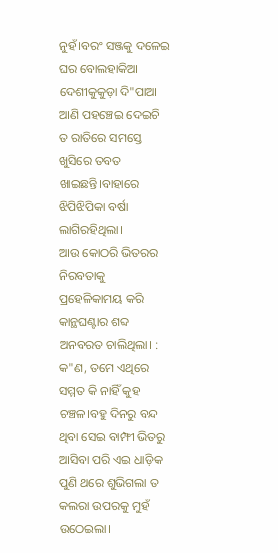ନୁହଁ।ବରଂ ସଞ୍ଜକୁ ଦଳେଇ ଘର ବୋଲହାକିଆ ଦେଶୀକୁକୁଡ଼ା ଦି"ପାଆ ଆଣି ପହଞ୍ଚେଇ ଦେଇଚି ତ ରାତିରେ ସମସ୍ତେ ଖୁସିରେ ତବତ ଖାଇଛନ୍ତି।ବାହାରେ ଝିପିଝିପିକା ବର୍ଷା ଲାଗିରହିଥିଲା।
ଆଉ କୋଠରି ଭିତରର ନିରବତାକୁ ପ୍ରହେଳିକାମୟ କରି କାନ୍ଥଘଣ୍ଟାର ଶବ୍ଦ ଅନବରତ ଚାଲିଥିଲା। : କ"ଣ, ତମେ ଏଥିରେ ସମ୍ମତ କି ନାହିଁ କୁହ ଚଞ୍ଚଳ।ବହୁ ଦିନରୁ ବନ୍ଦ ଥିବା ସେଇ ବାମ୍ଫୀ ଭିତରୁ ଆସିବା ପରି ଏଇ ଧାଡ଼ିକ ପୁଣି ଥରେ ଶୁଭିଗଲା ତ କଲରା ଉପରକୁ ମୁହଁ ଉଠେଇଲା।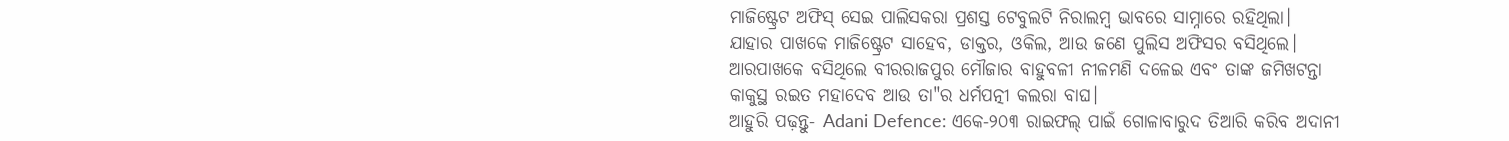ମାଜିଷ୍ଟ୍ରେଟ ଅଫିସ୍ ସେଇ ପାଲିସକରା ପ୍ରଶସ୍ତ ଟେବୁଲଟି ନିରାଲମ୍ବ ଭାବରେ ସାମ୍ନାରେ ରହିଥିଲା।
ଯାହାର ପାଖକେ ମାଜିଷ୍ଟ୍ରେଟ ସାହେବ, ଡାକ୍ତର, ଓକିଲ, ଆଉ ଜଣେ ପୁଲିସ ଅଫିସର ବସିଥିଲେ।
ଆରପାଖକେ ବସିଥିଲେ ବୀରରାଜପୁର ମୌଜାର ବାହୁବଳୀ ନୀଳମଣି ଦଳେଇ ଏବଂ ତାଙ୍କ ଜମିଖଟନ୍ତା କାକୁସ୍ଥ ରଇତ ମହାଦେବ ଆଉ ତା"ର ଧର୍ମପତ୍ନୀ କଲରା ବାଘ।
ଆହୁରି ପଢ଼ନ୍ତୁ- Adani Defence: ଏକେ-୨୦୩ ରାଇଫଲ୍ ପାଇଁ ଗୋଳାବାରୁଦ ତିଆରି କରିବ ଅଦାନୀ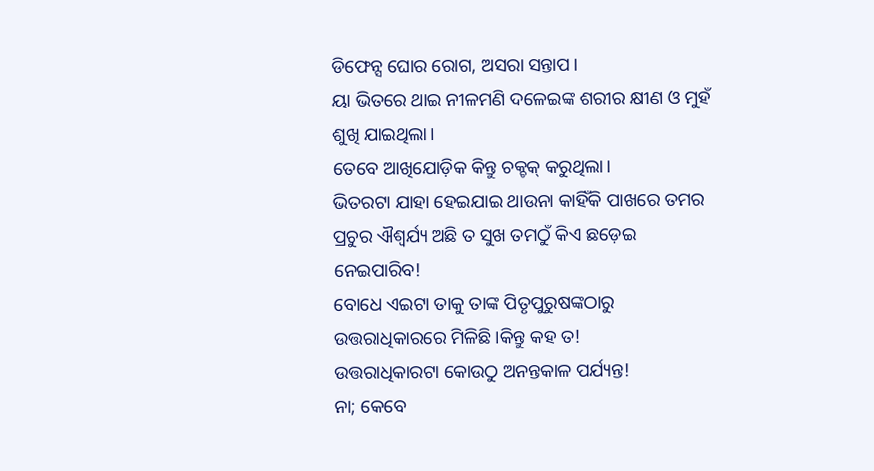ଡିଫେନ୍ସ ଘୋର ରୋଗ, ଅସରା ସନ୍ତାପ।
ୟା ଭିତରେ ଥାଇ ନୀଳମଣି ଦଳେଇଙ୍କ ଶରୀର କ୍ଷୀଣ ଓ ମୁହଁ ଶୁଖି ଯାଇଥିଲା।
ତେବେ ଆଖିଯୋଡ଼ିକ କିନ୍ତୁ ଚକ୍ଚକ୍ କରୁଥିଲା।
ଭିତରଟା ଯାହା ହେଇଯାଇ ଥାଉନା କାହିଁକି ପାଖରେ ତମର ପ୍ରଚୁର ଐଶ୍ବର୍ଯ୍ୟ ଅଛି ତ ସୁଖ ତମଠୁଁ କିଏ ଛଡ଼େଇ ନେଇପାରିବ!
ବୋଧେ ଏଇଟା ତାକୁ ତାଙ୍କ ପିତୃପୁରୁଷଙ୍କଠାରୁ ଉତ୍ତରାଧିକାରରେ ମିଳିଛି।କିନ୍ତୁ କହ ତ!
ଉତ୍ତରାଧିକାରଟା କୋଉଠୁ ଅନନ୍ତକାଳ ପର୍ଯ୍ୟନ୍ତ!
ନା; କେବେ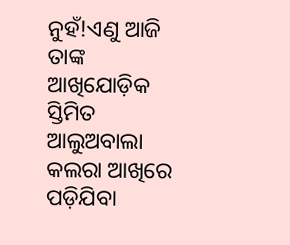ନୁହଁ!ଏଣୁ ଆଜି ତାଙ୍କ ଆଖିଯୋଡ଼ିକ ସ୍ତିମିତ ଆଲୁଅବାଲା କଲରା ଆଖିରେ ପଡ଼ିଯିବା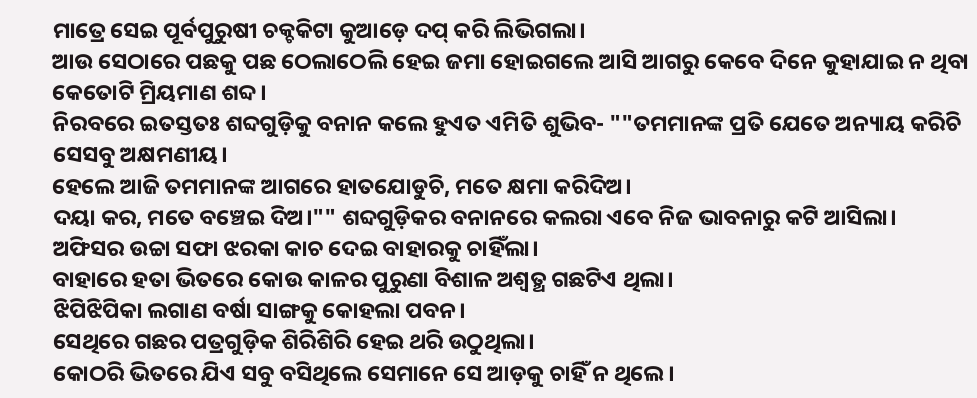ମାତ୍ରେ ସେଇ ପୂର୍ବପୁରୁଷୀ ଚକ୍ଚକିଟା କୁଆଡ଼େ ଦପ୍ କରି ଲିଭିଗଲା।
ଆଉ ସେଠାରେ ପଛକୁ ପଛ ଠେଲାଠେଲି ହେଇ ଜମା ହୋଇଗଲେ ଆସି ଆଗରୁ କେବେ ଦିନେ କୁହାଯାଇ ନ ଥିବା କେତୋଟି ମ୍ରିୟମାଣ ଶବ୍ଦ।
ନିରବରେ ଇତସ୍ତତଃ ଶବ୍ଦଗୁଡ଼ିକୁ ବନାନ କଲେ ହୁଏତ ଏମିତି ଶୁଭିବ- ""ତମମାନଙ୍କ ପ୍ରତି ଯେତେ ଅନ୍ୟାୟ କରିଚି ସେସବୁ ଅକ୍ଷମଣୀୟ।
ହେଲେ ଆଜି ତମମାନଙ୍କ ଆଗରେ ହାତଯୋଡୁଚି, ମତେ କ୍ଷମା କରିଦିଅ।
ଦୟା କର, ମତେ ବଞ୍ଚେଇ ଦିଅ।"" ଶବ୍ଦଗୁଡ଼ିକର ବନାନରେ କଲରା ଏବେ ନିଜ ଭାବନାରୁ କଟି ଆସିଲା।
ଅଫିସର ଉଚ୍ଚା ସଫା ଝରକା କାଚ ଦେଇ ବାହାରକୁ ଚାହିଁଲା।
ବାହାରେ ହତା ଭିତରେ କୋଉ କାଳର ପୁରୁଣା ବିଶାଳ ଅଶ୍ବତ୍ଥ ଗଛଟିଏ ଥିଲା।
ଝିପିଝିପିକା ଲଗାଣ ବର୍ଷା ସାଙ୍ଗକୁ କୋହଲା ପବନ।
ସେଥିରେ ଗଛର ପତ୍ରଗୁଡ଼ିକ ଶିରିଶିରି ହେଇ ଥରି ଉଠୁଥିଲା।
କୋଠରି ଭିତରେ ଯିଏ ସବୁ ବସିଥିଲେ ସେମାନେ ସେ ଆଡ଼କୁ ଚାହିଁ ନ ଥିଲେ।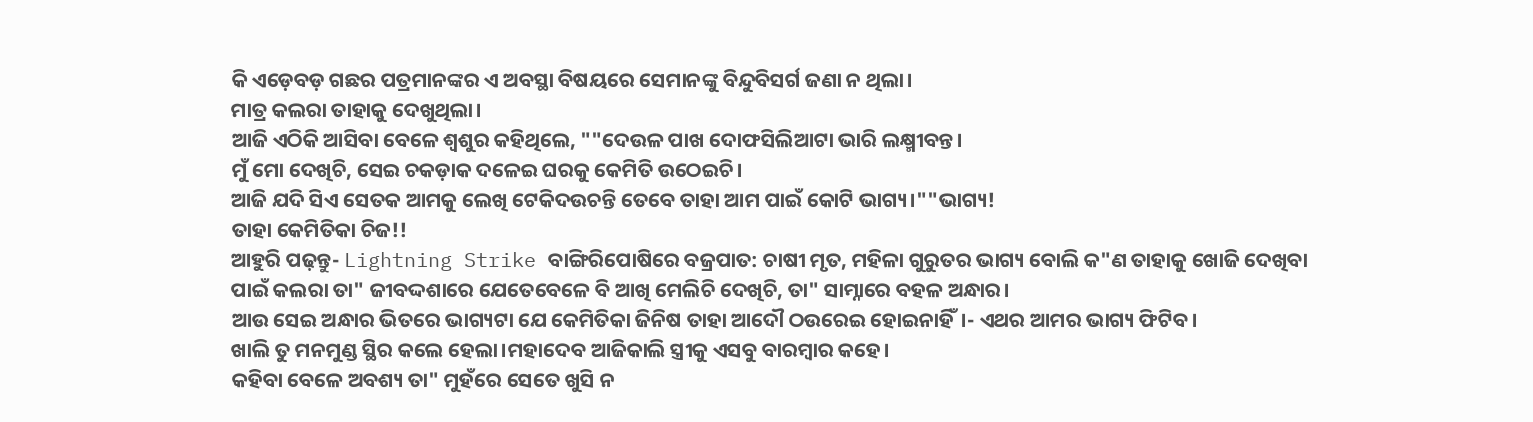କି ଏଡ଼େବଡ଼ ଗଛର ପତ୍ରମାନଙ୍କର ଏ ଅବସ୍ଥା ବିଷୟରେ ସେମାନଙ୍କୁ ବିନ୍ଦୁବିସର୍ଗ ଜଣା ନ ଥିଲା।
ମାତ୍ର କଲରା ତାହାକୁ ଦେଖୁଥିଲା।
ଆଜି ଏଠିକି ଆସିବା ବେଳେ ଶ୍ବଶୁର କହିଥିଲେ, ""ଦେଉଳ ପାଖ ଦୋଫସିଲିଆଟା ଭାରି ଲକ୍ଷ୍ମୀବନ୍ତ।
ମୁଁ ମୋ ଦେଖିଚି, ସେଇ ଚକଡ଼ାକ ଦଳେଇ ଘରକୁ କେମିତି ଉଠେଇଚି।
ଆଜି ଯଦି ସିଏ ସେତକ ଆମକୁ ଲେଖି ଟେକିଦଉଚନ୍ତି ତେବେ ତାହା ଆମ ପାଇଁ କୋଟି ଭାଗ୍ୟ।""ଭାଗ୍ୟ!
ତାହା କେମିତିକା ଚିଜ!!
ଆହୁରି ପଢ଼ନ୍ତୁ- Lightning Strike ବାଙ୍ଗିରିପୋଷିରେ ବଜ୍ରପାତ: ଚାଷୀ ମୃତ, ମହିଳା ଗୁରୁତର ଭାଗ୍ୟ ବୋଲି କ"ଣ ତାହାକୁ ଖୋଜି ଦେଖିବା ପାଇଁ କଲରା ତା" ଜୀବଦ୍ଦଶାରେ ଯେତେବେଳେ ବି ଆଖି ମେଲିଚି ଦେଖିଚି, ତା" ସାମ୍ନାରେ ବହଳ ଅନ୍ଧାର।
ଆଉ ସେଇ ଅନ୍ଧାର ଭିତରେ ଭାଗ୍ୟଟା ଯେ କେମିତିକା ଜିନିଷ ତାହା ଆଦୌ ଠଉରେଇ ହୋଇନାହିଁ।- ଏଥର ଆମର ଭାଗ୍ୟ ଫିଟିବ।
ଖାଲି ତୁ ମନମୁଣ୍ଡ ସ୍ଥିର କଲେ ହେଲା।ମହାଦେବ ଆଜିକାଲି ସ୍ତ୍ରୀକୁ ଏସବୁ ବାରମ୍ବାର କହେ।
କହିବା ବେଳେ ଅବଶ୍ୟ ତା" ମୁହଁରେ ସେତେ ଖୁସି ନ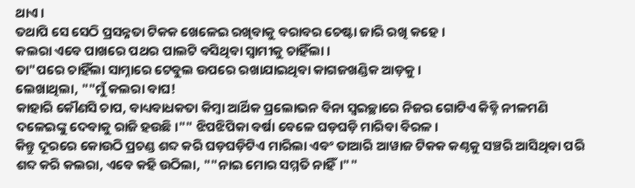ଥାଏ।
ତଥାପି ସେ ସେଠି ପ୍ରସନ୍ନତା ଟିକକ ଖେଳେଇ ରଖିବାକୁ ବରାବର ଚେଷ୍ଟା ଜାରି ରଖି କହେ।
କଲରା ଏବେ ପାଖରେ ପଥର ପାଲଟି ବସିଥିବା ସ୍ବାମୀକୁ ଚାହିଁଲା।
ତା"ପରେ ଚାହିଁଲା ସାମ୍ନାରେ ଟେବୁଲ ଉପରେ ରଖାଯାଇଥିବା କାଗଜଖଣ୍ଡିକ ଆଡ଼କୁ।
ଲେଖାଥିଲା, ""ମୁଁ କଲରା ବାଘ!
କାହାରି କୌଣସି ଚାପ, ବାଧ୍ୟବାଧକତା କିମ୍ବା ଆର୍ଥିକ ପ୍ରଲୋଭନ ବିନା ସ୍ବଇଚ୍ଛାରେ ନିଜର ଗୋଟିଏ କିଡ୍ନି ନୀଳମଣି ଦଳେଇଙ୍କୁ ଦେବାକୁ ରାଜି ହଉଛି।"" ଝିପଝିପିକା ବର୍ଷା ବେଳେ ଘଡ଼ଘଡ଼ି ମାରିବା ବିରଳ।
କିନ୍ତୁ ଦୂରରେ କୋଉଠି ପ୍ରଚଣ୍ଡ ଶବ୍ଦ କରି ଘଡ଼ଘଡ଼ିଟିଏ ମାରିଲା ଏବଂ ତାଆରି ଆୱାଜ ଟିକକ କଣ୍ଠକୁ ସଞ୍ଚରି ଆସିଥିବା ପରି ଶବ୍ଦ କରି କଲରା, ଏବେ କହି ଉଠିଲା, ""ନାଇ ମୋର ସମ୍ମତି ନାହିଁ।""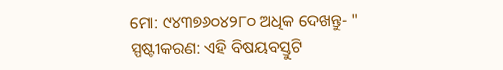ମୋ: ୯୪୩୭୬୦୪୨୮୦ ଅଧିକ ଦେଖନ୍ତୁ- "
ସ୍ପଷ୍ଟୀକରଣ: ଏହି ବିଷୟବସ୍ତୁଟି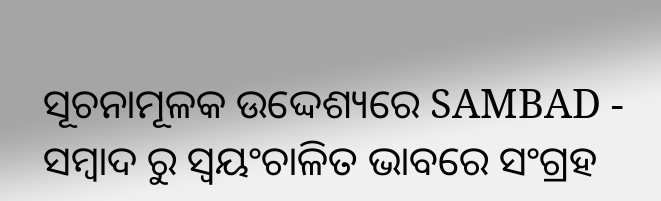ସୂଚନାମୂଳକ ଉଦ୍ଦେଶ୍ୟରେ SAMBAD - ସମ୍ବାଦ ରୁ ସ୍ୱୟଂଚାଳିତ ଭାବରେ ସଂଗ୍ରହ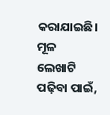କରାଯାଇଛି। ମୂଳ ଲେଖାଟି ପଢ଼ିବା ପାଇଁ,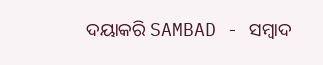ଦୟାକରି SAMBAD - ସମ୍ବାଦ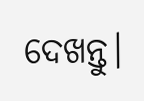ଦେଖନ୍ତୁ।